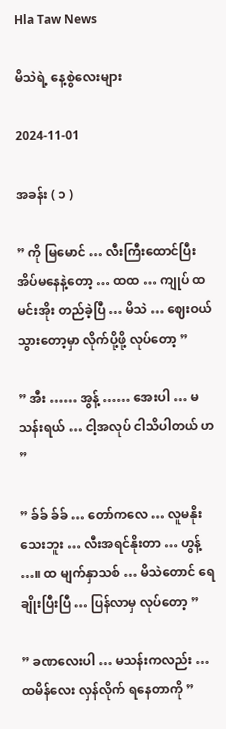Hla Taw News

မိသဲရဲ့ နေ့စွဲလေးများ

2024-11-01

အခန်း ( ၁ )

” ကို မြမောင် … လီးကြီးထောင်ပြီး အိပ်မနေနဲ့တော့ … ထထ … ကျုပ် ထမင်းအိုး တည်ခဲ့ပြီ … မိသဲ … ဈေးဝယ်သွားတော့မှာ လိုက်ပို့ဖို့ လုပ်တော့ ”

” အီး …… အွန့် …… အေးပါ … မသန်းရယ် … ငါ့အလုပ် ငါသိပါတယ် ဟ ”

” ခ်ခ် ခ်ခ် … တော်ကလေ … လူမနိုးသေးဘူး … လီးအရင်နိုးတာ … ဟွန့် …။ ထ မျက်နှာသစ် … မိသဲတောင် ရေချိုးပြီးပြီ … ပြန်လာမှ လုပ်တော့ ”

” ခဏလေးပါ … မသန်းကလည်း … ထမိန်လေး လှန်လိုက် ရနေတာကို ”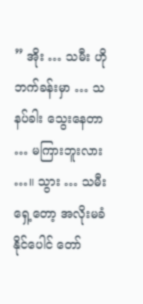” အိုး … သမီး ဟိုဘက်ခန်းမှာ … သနပ်ခါး သွေးနေတာ … မကြားဘူးလား …။ သွား … သမီးရှေ့တော့ အလိုးမခံနိုင်ပေါင် တော်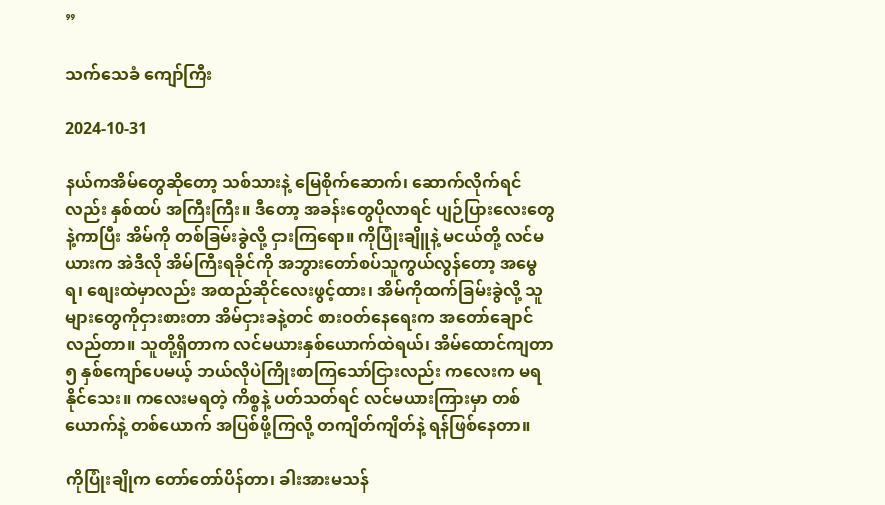”

သက်သေခံ ကျော်ကြီး

2024-10-31

နယ်ကအိမ်တွေဆိုတော့ သစ်သားနဲ့ မြေစိုက်ဆောက်၊ ဆောက်လိုက်ရင်လည်း နှစ်ထပ် အကြီးကြီး။ ဒီတော့ အခန်းတွေပိုလာရင် ပျဉ်ပြားလေးတွေနဲ့ကာပြီး အိမ်ကို တစ်ခြမ်းခွဲလို့ ငှားကြရော။ ကိုပြုံးချိူနဲ့ မငယ်တို့ လင်မယားက အဲဒီလို အိမ်ကြီးရခိုင်ကို အဘွားတော်စပ်သူကွယ်လွန်တော့ အမွေရ၊ စျေးထဲမှာလည်း အထည်ဆိုင်လေးဖွင့်ထား၊ အိမ်ကိုထက်ခြမ်းခွဲလို့ သူများတွေကိုငှားစားတာ အိမ်ငှားခနဲ့တင် စားဝတ်နေရေးက အတော်ချောင်လည်တာ။ သူတို့ရှိတာက လင်မယားနှစ်ယောက်ထဲရယ်၊ အိမ်ထောင်ကျတာ ၅ နှစ်ကျော်ပေမယ့် ဘယ်လိုပဲကြိုးစာကြသော်ငြားလည်း ကလေးက မရနိုင်သေး။ ကလေးမရတဲ့ ကိစ္စနဲ့ ပတ်သတ်ရင် လင်မယားကြားမှာ တစ်ယောက်နဲ့ တစ်ယောက် အပြစ်ဖို့ကြလို့ တကျိတ်ကျိတ်နဲ့ ရန်ဖြစ်နေတာ။

ကိုပြုံးချိုက တော်တော်ပိန်တာ၊ ခါးအားမသန်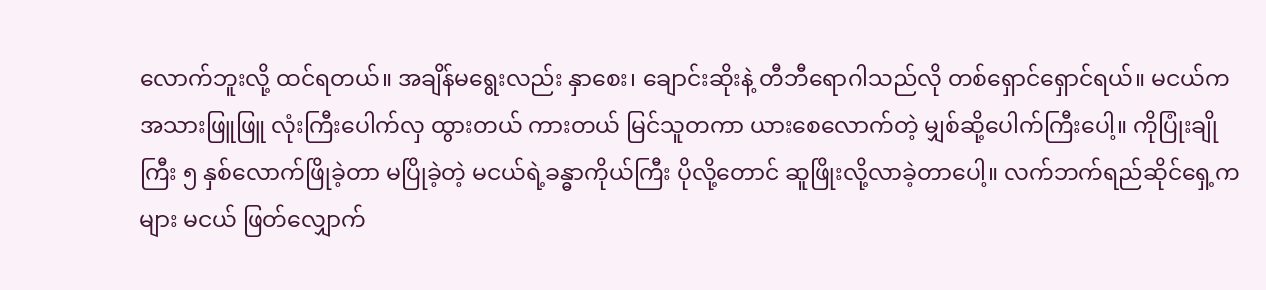လောက်ဘူးလို့ ထင်ရတယ်။ အချိန်မရွေးလည်း နှာစေး၊ ချောင်းဆိုးနဲ့ တီဘီရောဂါသည်လို တစ်ရှောင်ရှောင်ရယ်။ မငယ်က အသားဖြူဖြူ လုံးကြီးပေါက်လှ ထွားတယ် ကားတယ် မြင်သူတကာ ယားစေလောက်တဲ့ မျှစ်ဆို့ပေါက်ကြီးပေါ့။ ကိုပြုံးချိုကြီး ၅ နှစ်လောက်ဖြိုခဲ့တာ မပြိုခဲ့တဲ့ မငယ်ရဲ့ခန္ဓာကိုယ်ကြီး ပိုလို့တောင် ဆူဖြိုးလို့လာခဲ့တာပေါ့။ လက်ဘက်ရည်ဆိုင်ရှေ့ကများ မငယ် ဖြတ်လျှောက်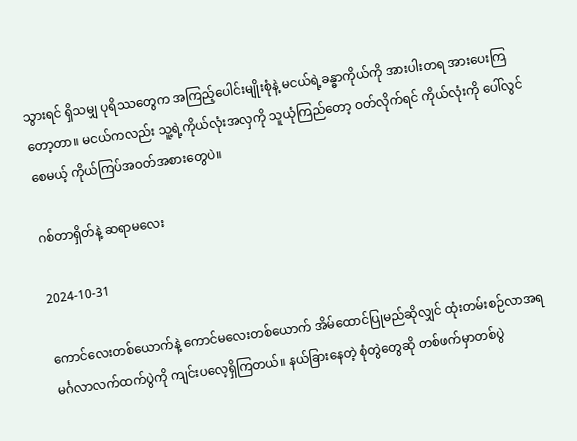သွားရင် ရှိသမျှ ပုရိဿတွေက အကြည့်ပေါင်းမျိုးစုံနဲ့ မငယ်ရဲ့ခန္ဓာကိုယ်ကို အားပါးတရ အားပေးကြတော့တာ။ မငယ်ကလည်း သူ့ရဲ့ကိုယ်လုံးအလှကို သူယုံကြည်တော့ ဝတ်လိုက်ရင် ကိုယ်လုံးကို ပေါ်လွင်စေမယ့် ကိုယ်ကြပ်အဝတ်အစားတွေပဲ။

ဂစ်တာရှိတ်နဲ့ ဆရာမလေး

2024-10-31

ကောင်လေးတစ်ယောက်နဲ့ ကောင်မလေးတစ်ယောက် အိမ်ထောင်ပြုမည်ဆိုလျှင် ထုံးတမ်းစဉ်လာအရ မင်္ဂလာလက်ထက်ပွဲကို ကျင်းပလေ့ရှိကြတယ်။ နယ်ခြားနေတဲ့ စုံတွဲတွေဆို တစ်ဖက်မှာတစ်ပွဲ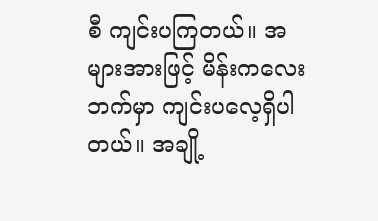စီ ကျင်းပကြတယ်။ အများအားဖြင့် မိန်းကလေးဘက်မှာ ကျင်းပလေ့ရှိပါတယ်။ အချို့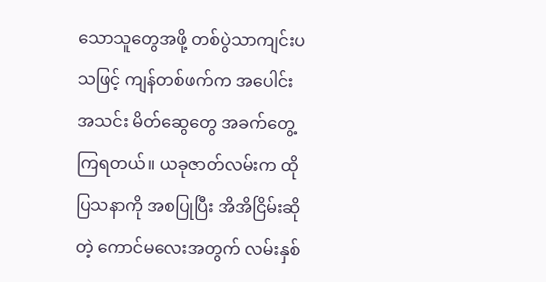သောသူတွေအဖို့ တစ်ပွဲသာကျင်းပသဖြင့် ကျန်တစ်ဖက်က အပေါင်းအသင်း မိတ်ဆွေတွေ အခက်တွေ့ကြရတယ်။ ယခုဇာတ်လမ်းက ထိုပြသနာကို အစပြုပြီး အိအိငြိမ်းဆိုတဲ့ ကောင်မလေးအတွက် လမ်းနှစ်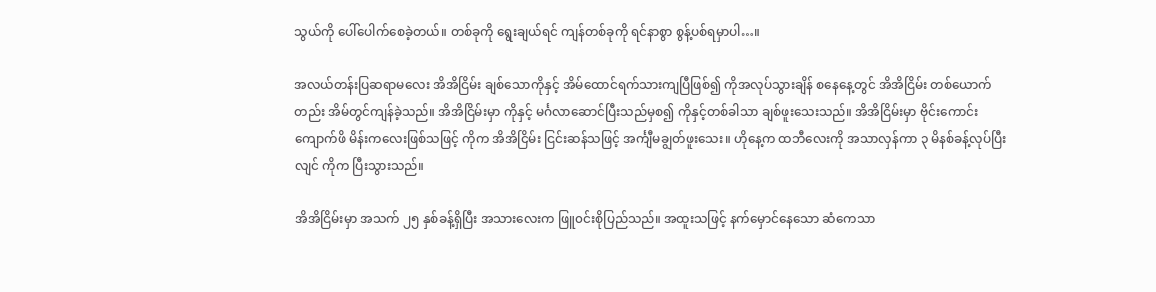သွယ်ကို ပေါ်ပေါက်စေခဲ့တယ်။ တစ်ခုကို ရွေးချယ်ရင် ကျန်တစ်ခုကို ရင်နာစွာ စွန့်ပစ်ရမှာပါ…။

အလယ်တန်းပြဆရာမလေး အိအိငြိမ်း ချစ်သောကိုနှင့် အိမ်ထောင်ရက်သားကျပြီဖြစ်၍ ကိုအလုပ်သွားချိန် စနေနေ့တွင် အိအိငြိမ်း တစ်ယောက်တည်း အိမ်တွင်ကျန်ခဲ့သည်။ အိအိငြိမ်းမှာ ကိုနှင့် မင်္ဂလာဆောင်ပြီးသည်မှစ၍ ကိုနှင့်တစ်ခါသာ ချစ်ဖူးသေးသည်။ အိအိငြိမ်းမှာ ဗိုင်းကောင်းကျောက်ဖိ မိန်းကလေးဖြစ်သဖြင့် ကိုက အိအိငြိမ်း ငြင်းဆန်သဖြင့် အင်္ကျီမချွတ်ဖူးသေး။ ဟိုနေ့က ထဘီလေးကို အသာလှန်ကာ ၃ မိနစ်ခန့်လုပ်ပြီးလျင် ကိုက ပြီးသွားသည်။

အိအိငြိမ်းမှာ အသက် ၂၅ နှစ်ခန့်ရှိပြီး အသားလေးက ဖြူ၀င်းစိုပြည်သည်။ အထူးသဖြင့် နက်မှောင်နေသော ဆံကေသာ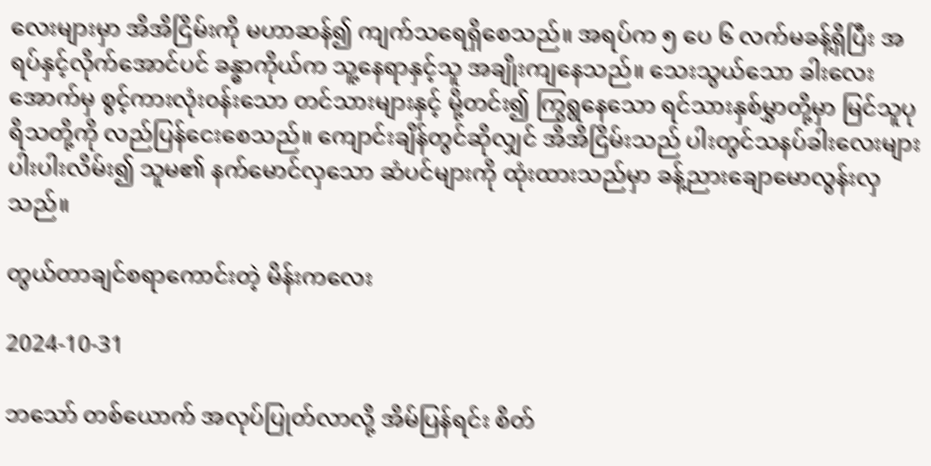လေးများမှာ အိအိငြိမ်းကို မဟာဆန်၍ ကျက်သရေရှိစေသည်။ အရပ်က ၅ ပေ ၆ လက်မခန့်ရှိပြီး အရပ်နှင့်လိုက်အောင်ပင် ခန္ဓာကိုယ်က သူ့နေရာနှင့်သူ အချိုးကျနေသည်။ သေးသွယ်သော ခါးလေးအောက်မှ စွင့်ကားလုံး၀န်းသော တင်သားများနှင့် မို့တင်း၍ ကြွရွနေသော ရင်သားနှစ်မွှာတို့မှာ မြင်သူပုရိသတို့ကို လည်ပြန်ငေးစေသည်။ ကျောင်းချိန်တွင်ဆိုလျှင် အိအိငြိမ်းသည် ပါးတွင်သနပ်ခါးလေးများ ပါးပါးလိမ်း၍ သူမ၏ နက်မောင်လှသော ဆံပင်များကို ထုံးထားသည်မှာ ခန့်ညားချောမောလွန်းလှသည်။

တွယ်တာချင်စရာကောင်းတဲ့ မိန်းကလေး

2024-10-31

ဘသော် တစ်ယောက် အလုပ်ပြုတ်လာလို့ အိမ်ပြန်ရင်း စိတ်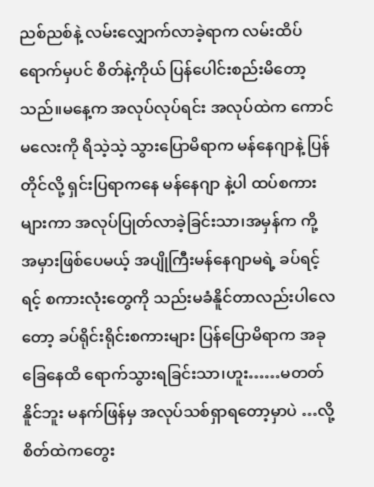ညစ်ညစ်နဲ့ လမ်းလျှောက်လာခဲ့ရာက လမ်းထိပ်ရောက်မှပင် စိတ်နဲ့ကိုယ် ပြန်ပေါင်းစည်းမိတော့သည်။မနေ့က အလုပ်လုပ်ရင်း အလုပ်ထဲက ကောင်မလေးကို ရိသဲ့သဲ့ သွားပြောမိရာက မန်နေဂျာနဲ့ ပြန်တိုင်လို့ ရှင်းပြရာကနေ မန်နေဂျာ နဲ့ပါ ထပ်စကားများကာ အလုပ်ပြုတ်လာခဲ့ခြင်းသာ၊အမှန်က ကို့ အမှားဖြစ်ပေမယ့် အပျိုကြီးမန်နေဂျာမရဲ့ ခပ်ရင့်ရင့် စကားလုံးတွေကို သည်းမခံနိူင်တာလည်းပါလေတော့ ခပ်ရိုင်းရိုင်းစကားများ ပြန်ပြောမိရာက အခုခြေနေထိ ရောက်သွားရခြင်းသာ၊ဟူး……မတတ်နိူင်ဘူး မနက်ဖြန်မှ အလုပ်သစ်ရှာရတော့မှာပဲ …လို့ စိတ်ထဲကတွေး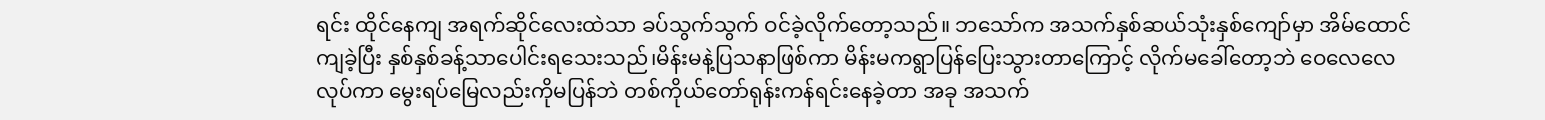ရင်း ထိုင်နေကျ အရက်ဆိုင်လေးထဲသာ ခပ်သွက်သွက် ဝင်ခဲ့လိုက်တော့သည်။ ဘသော်က အသက်နှစ်ဆယ်သုံးနှစ်ကျော်မှာ အိမ်ထောင်ကျခဲ့ပြီး နှစ်နှစ်ခန့်သာပေါင်းရသေးသည်၊မိန်းမနဲ့ပြသနာဖြစ်ကာ မိန်းမကရွာပြန်ပြေးသွားတာကြောင့် လိုက်မခေါ်တော့ဘဲ ဝေလေလေလုပ်ကာ မွေးရပ်မြေလည်းကိုမပြန်ဘဲ တစ်ကိုယ်တော်ရုန်းကန်ရင်းနေခဲ့တာ အခု အသက်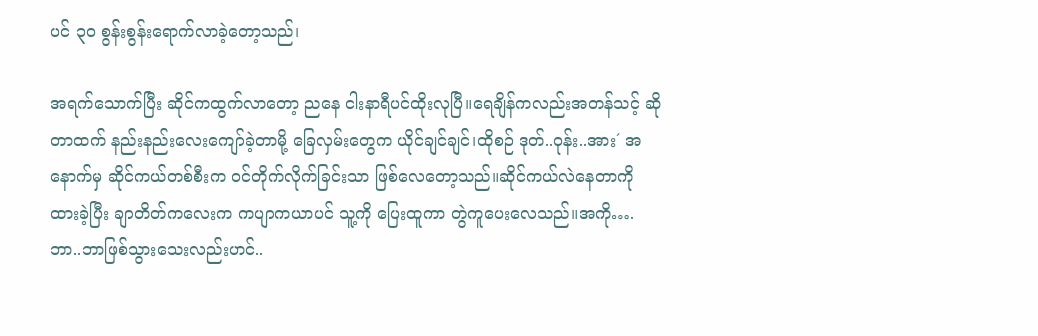ပင် ၃၀ စွန်းစွန်းရောက်လာခဲ့တော့သည်၊

အရက်သောက်ပြီး ဆိုင်ကထွက်လာတော့ ညနေ ငါးနာရီပင်ထိုးလုပြီ။ရေချိန်ကလည်းအတန်သင့် ဆိုတာထက် နည်းနည်းလေးကျော်ခဲ့တာမို့ ခြေလှမ်းတွေက ယိုင်ချင်ချင်၊ထိုစဉ် ဒုတ်..ဝုန်း..အား´ အနောက်မှ ဆိုင်ကယ်တစ်စီးက ဝင်တိုက်လိုက်ခြင်းသာ ဖြစ်လေတော့သည်။ဆိုင်ကယ်လဲနေတာကို ထားခဲ့ပြီး ချာတိတ်ကလေးက ကပျာကယာပင် သူ့ကို ပြေးထူကာ တွဲကူပေးလေသည်။အကို….ဘာ..ဘာဖြစ်သွားသေးလည်းဟင်..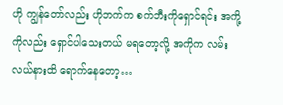ဟို ကျွန်တော်လည်း ဟိုဘက်က စက်ဘီးကိုရှောင်ရင်း အကို့ကိုလည်း ရှောင်ပါသေးတယ် မရတော့လို့ အကိုက လမ်းလယ်နားထိ ရောက်နေတော့…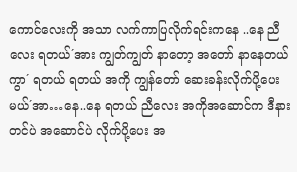ကောင်လေးကို အသာ လက်ကာပြလိုက်ရင်းကနေ ..နေ ညီလေး ရတယ်´အား ကျွတ်ကျွတ် နာတော့ အတော် နာနေတယ်ကွာ´ ရတယ် ရတယ် အကို ကျွန်တော် ဆေးခန်းလိုက်ပို့ပေးမယ်´အာ…နေ..နေ ရတယ် ညီလေး အကိုအဆောင်က ဒီနားတင်ပဲ အဆောင်ပဲ လိုက်ပို့ပေး အ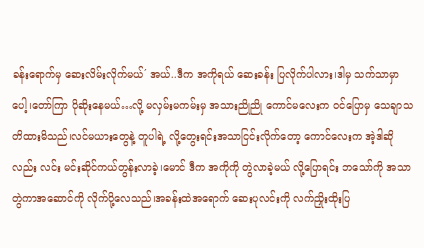ခန်းရောက်မှ ဆေးလိမ်းလိုက်မယ်´ အယ်..ဒီက အကိုရယ် ဆေးခန်း ပြလိုက်ပါလား၊ဒါမှ သက်သာမှာပေါ့၊တော်ကြာ ပိုဆိုးနေမယ်…လို့ မလှမ်းမကမ်းမှ အသားညိုညို ကောင်မလေးက ဝင်ပြောမှ သေချာသတိထားမိသည်၊လင်မယားတွေနဲ့ တူပါရဲ့ လို့တွေးရင်းအသာငြင်းလိုက်တော့ ကောင်လေးက အဲ့ဒါဆိုလည်း လင်း မင်းဆိုင်ကယ်တွန်းလာခဲ့၊မောင် ဒီက အကိုကို တွဲလာခဲ့မယ် လို့ပြောရင်း ဘသော်ကို အသာတွဲကာအဆောင်ကို လိုက်ပို့လေသည်၊အခန်းထဲအရောက် ဆေးပုလင်းကို လက်ညှိုးထိုးပြ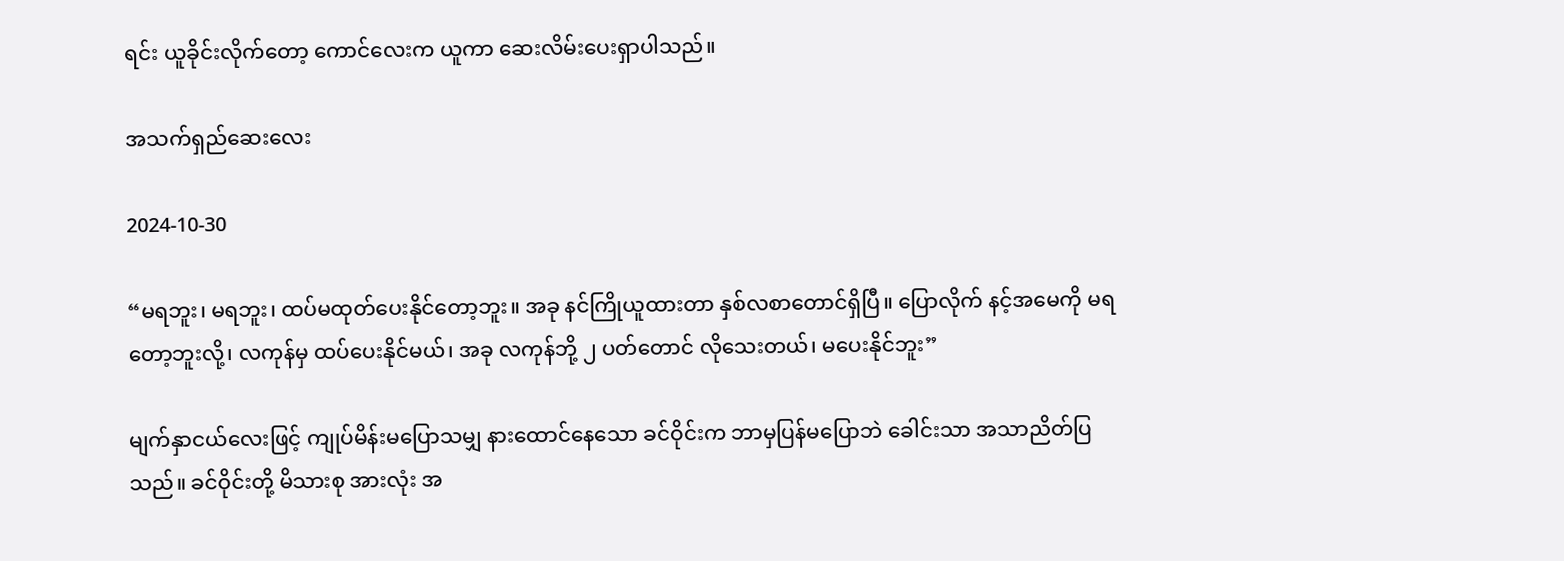ရင်း ယူခိုင်းလိုက်တော့ ကောင်လေးက ယူကာ ဆေးလိမ်းပေးရှာပါသည်။

အသက်ရှည်ဆေးလေး

2024-10-30

“မရဘူး၊ မရဘူး၊ ထပ်မထုတ်ပေးနိုင်တော့ဘူး။ အခု နင်ကြိုယူထားတာ နှစ်လစာတောင်ရှိပြီ။ ပြောလိုက် နင့်အမေကို မရတော့ဘူးလို့၊ လကုန်မှ ထပ်ပေးနိုင်မယ်၊ အခု လကုန်ဘို့ ၂ ပတ်တောင် လိုသေးတယ်၊ မပေးနိုင်ဘူး”

မျက်နှာငယ်လေးဖြင့် ကျုပ်မိန်းမပြောသမျှ နားထောင်နေသော ခင်ဝိုင်းက ဘာမှပြန်မပြောဘဲ ခေါင်းသာ အသာညိတ်ပြသည်။ ခင်ဝိုင်းတို့ မိသားစု အားလုံး အ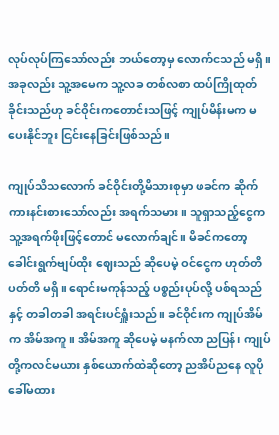လုပ်လုပ်ကြသော်လည်း ဘယ်တော့မှ လောက်ငသည် မရှိ။ အခုလည်း သူ့အမေက သူ့လခ တစ်လစာ ထပ်ကြိုထုတ်ခိုင်းသည်ဟု ခင်ဝိုင်းကတောင်းသဖြင့် ကျုပ်မိန်းမက မပေးနိုင်ဘူး ငြင်းနေခြင်းဖြစ်သည်။

ကျုပ်သိသလောက် ခင်ဝိုင်းတို့မိသားစုမှာ ဖခင်က ဆိုက်ကားနင်းစားသော်လည်း အရက်သမား။ သူရှာသည့်ငွေက သူ့အရက်ဖိုးဖြင့်တောင် မလောက်ချင်။ မိခင်ကတော့ ခေါင်းရွက်ဗျပ်ထိုး ဈေးသည် ဆိုပေမဲ့ ဝင်ငွေက ဟုတ်တိပတ်တိ မရှိ။ ရောင်းမကုန်သည့် ပစ္စည်းပုပ်လို့ ပစ်ရသည်နှင့် တခါတခါ အရင်းပင်ရှူံးသည်။ ခင်ဝိုင်းက ကျုပ်အိမ်က အိမ်အကူ။ အိမ်အကူ ဆိုပေမဲ့ မနက်လာ ညပြန်၊ ကျုပ်တို့ကလင်မယား နှစ်ယောက်ထဲဆိုတော့ ညအိပ်ညနေ လူပိုခေါ်မထား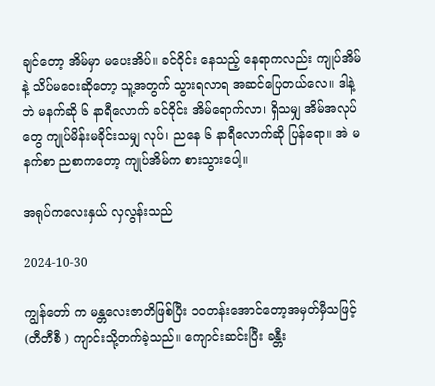ချင်တော့ အိမ်မှာ မပေးအိပ်။ ခင်ဝိုင်း နေသည့် နေရာကလည်း ကျုပ်အိမ်နဲ့ သိပ်မဝေးဆိုတော့ သူ့အတွက် သွားရလာရ အဆင်ပြေတယ်လေ။ ဒါနဲ့ဘဲ မနက်ဆို ၆ နာရီလောက် ခင်ဝိုင်း အိမ်ရောက်လာ၊ ရှိသမျှ အိမ်အလုပ်တွေ ကျုပ်မိန်းမခိုင်းသမျှ လုပ်၊ ညနေ ၆ နာရီလောက်ဆို ပြန်ရော။ အဲ မနက်စာ ညစာကတော့ ကျုပ်အိမ်က စားသွားပေါ့။

အရုပ်ကလေးနှယ် လှလွန်းသည်

2024-10-30

ကျွန်တော် က မန္တလေးဇာတိဖြစ်ပြီး ၁၀တန်းအောင်တော့အမှတ်မှီသဖြင့် (တီတီစီ ) ကျာင်းသို့တက်ခဲ့သည်။ ကျောင်းဆင်းပြီး ခန္တီး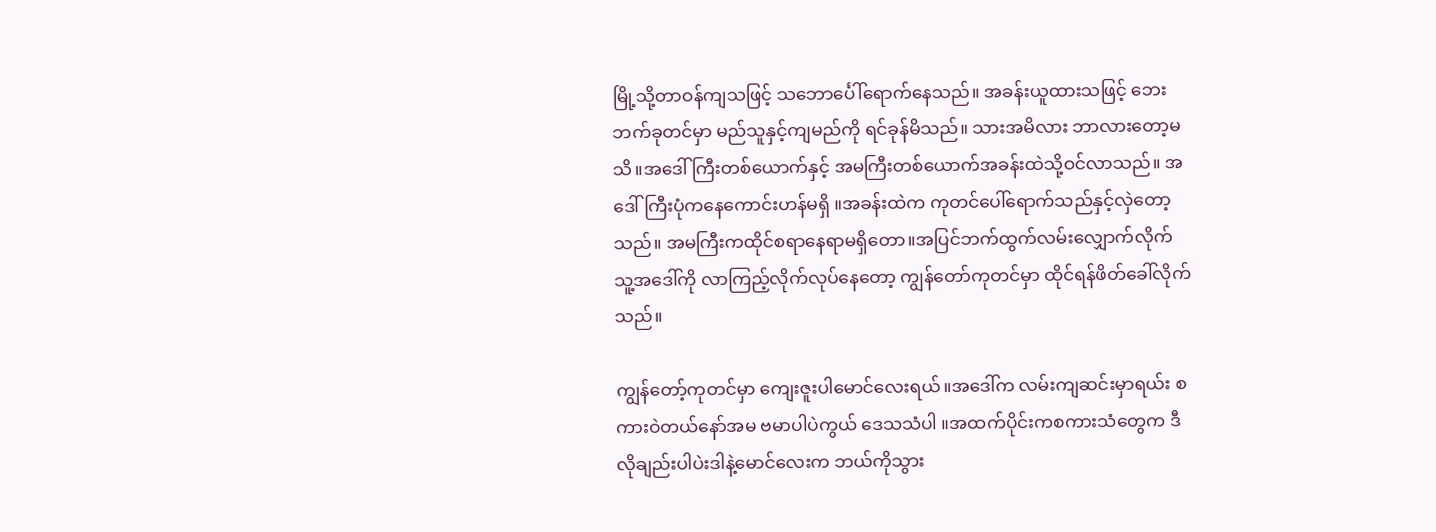မြို့သို့တာဝန်ကျသဖြင့် သဘောင်္ပေါ်ရောက်နေသည်။ အခန်းယူထားသဖြင့် ဘေးဘက်ခုတင်မှာ မည်သူနှင့်ကျမည်ကို ရင်ခုန်မိသည်။ သားအမိလား ဘာလားတော့မသိ။အဒေါ်ကြီးတစ်ယောက်နှင့် အမကြီးတစ်ယောက်အခန်းထဲသို့ဝင်လာသည်။ အဒေါ်ကြီးပုံကနေကောင်းဟန်မရှိ ။အခန်းထဲက ကုတင်ပေါ်ရောက်သည်နှင့်လှဲတော့သည်။ အမကြီးကထိုင်စရာနေရာမရှိတော။အပြင်ဘက်ထွက်လမ်းလျှောက်လိုက် သူ့အဒေါ်ကို လာကြည့်လိုက်လုပ်နေတော့ ကျွန်တော်ကုတင်မှာ ထိုင်ရန်ဖိတ်ခေါ်လိုက်သည်။

ကျွန်တော့်ကုတင်မှာ ကျေးဇူးပါမောင်လေးရယ်။အဒေါ်က လမ်းကျဆင်းမှာရယ်း စကားဝဲတယ်နော်အမ ဗမာပါပဲကွယ် ဒေသသံပါ ။အထက်ပိုင်းကစကားသံတွေက ဒီလိုချည်းပါပဲးဒါနဲ့မောင်လေးက ဘယ်ကိုသွား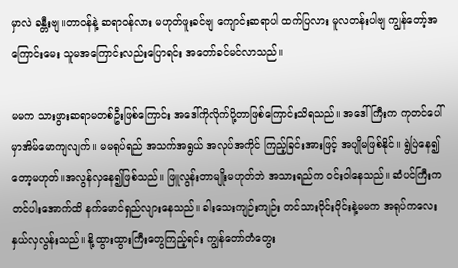မှာလဲ ခန္တီးဗျ။တာဝန်နဲ့ ဆရာဝန်လား မဟုတ်ဖူးခင်ဗျ ကျောင်းဆရာပါ ထက်ပြလား မူလတန်းပါဗျ ကျွန်တော့်အကြောင်းမေး သူမအကြောင်းလည်းပြောရင်း အတော်ခင်မင်လာသည်။

မမက သားဖွားဆရာမတစ်ဦးဖြစ်ကြောင်း အဒေါ်ကိုလိုက်ပို့တာဖြစ်ကြောင်းသိရသည်။ အဒေါ်ကြီးက ကုတင်ပေါ်မှာအိမ်မောကျလျက်။ မမရုပ်ရည် အသက်အရွယ် အလုပ်အကိုင် ကြည့်ခြင်းအားဖြင့် အပျိုမဖြစ်နိုင်။ ရွဲပြဲနေ၍တော့မဟုတ်။အလွန်လှနေ၍ဖြစ်သည်။ ဖြူလွန်းတာမျိုးမဟုတ်ဘဲ အသားရည်က ဝင်းဝါနေသည်။ ဆံပင်ကြီးက တင်ပါးအောက်ထိ နက်မောင်ရှည်လျားနေသည်။ ခါးသေးကျဉ်းကျဉ်း တင်သားဝိုင်းဝိုင်းနဲ့မမက အရုပ်ကလေးနှယ်လှလွန်းသည်။ နို့ထွားထွားကြီးတွေကြည့်ရင်း ကျွန်တော်တံတွေး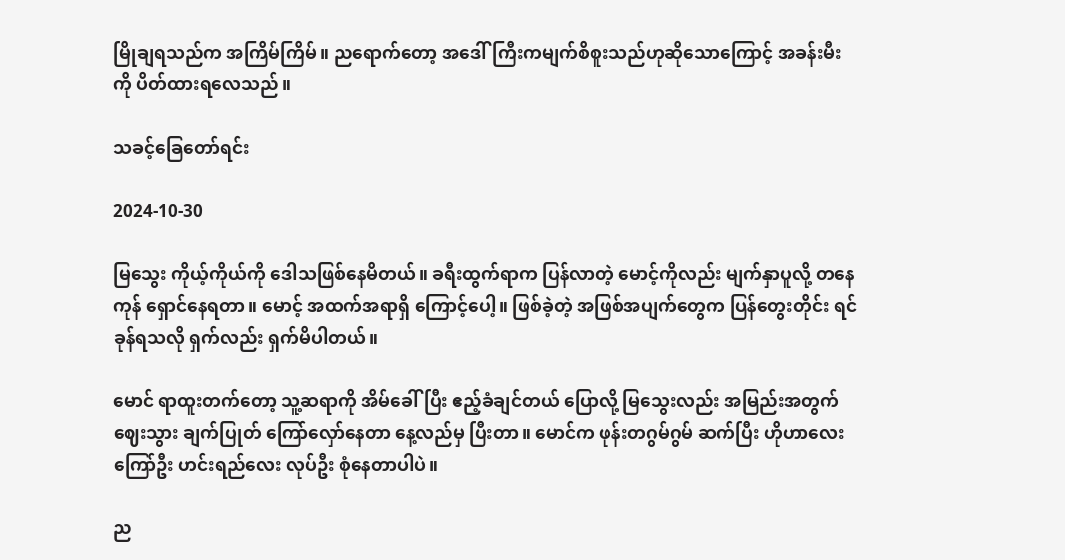မြိုချရသည်က အကြိမ်ကြိမ်။ ညရောက်တော့ အဒေါ်ကြီးကမျက်စိစူးသည်ဟုဆိုသောကြောင့် အခန်းမီးကို ပိတ်ထားရလေသည်။

သခင့်ခြေတော်ရင်း

2024-10-30

မြသွေး ကိုယ့်ကိုယ်ကို ဒေါသဖြစ်နေမိတယ်။ ခရီးထွက်ရာက ပြန်လာတဲ့ မောင့်ကိုလည်း မျက်နှာပူလို့ တနေကုန် ရှောင်နေရတာ။ မောင့် အထက်အရာရှိ ကြောင့်ပေါ့။ ဖြစ်ခဲ့တဲ့ အဖြစ်အပျက်တွေက ပြန်တွေးတိုင်း ရင်ခုန်ရသလို ရှက်လည်း ရှက်မိပါတယ်။

မောင် ရာထူးတက်တော့ သူ့ဆရာကို အိမ်ခေါ်ပြီး ဧည့်ခံချင်တယ် ပြောလို့ မြသွေးလည်း အမြည်းအတွက် ဈေးသွား ချက်ပြုတ် ကြော်လှော်နေတာ နေ့လည်မှ ပြီးတာ။ မောင်က ဖုန်းတဂွမ်ဂွမ် ဆက်ပြီး ဟိုဟာလေး ကြော်ဦး ဟင်းရည်လေး လုပ်ဦး စုံနေတာပါပဲ။

ည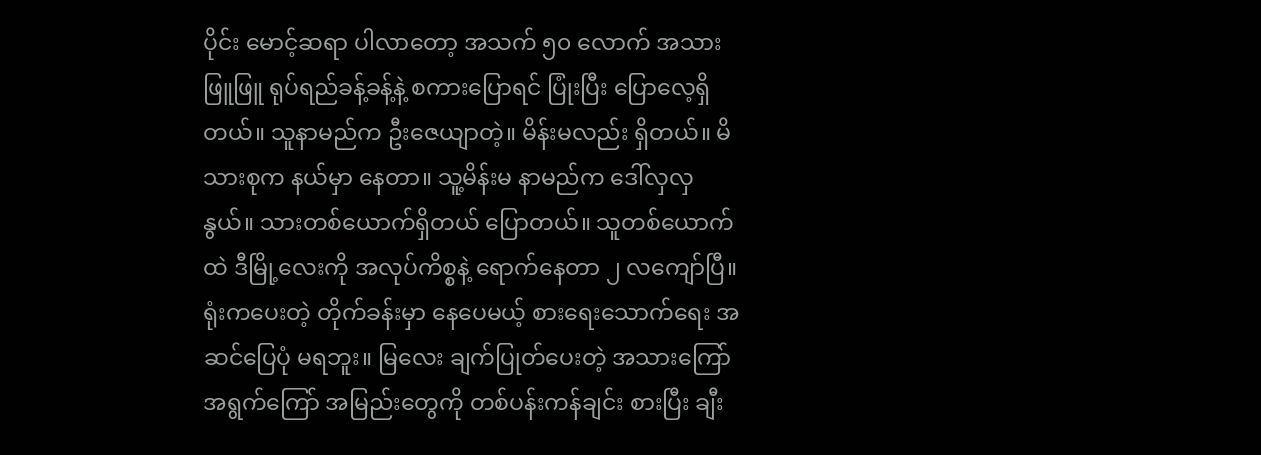ပိုင်း မောင့်ဆရာ ပါလာတော့ အသက် ၅၀ လောက် အသားဖြူဖြူ ရုပ်ရည်ခန့်ခန့်နဲ့ စကားပြောရင် ပြုံးပြီး ပြောလေ့ရှိတယ်။ သူနာမည်က ဦးဇေယျာတဲ့။ မိန်းမလည်း ရှိတယ်။ မိသားစုက နယ်မှာ နေတာ။ သူ့မိန်းမ နာမည်က ဒေါ်လှလှနွယ်။ သားတစ်ယောက်ရှိတယ် ပြောတယ်။ သူတစ်ယောက်ထဲ ဒီမြို့လေးကို အလုပ်ကိစ္စနဲ့ ရောက်နေတာ ၂ လကျော်ပြီ။ ရုံးကပေးတဲ့ တိုက်ခန်းမှာ နေပေမယ့် စားရေးသောက်ရေး အဆင်ပြေပုံ မရဘူး။ မြလေး ချက်ပြုတ်ပေးတဲ့ အသားကြော် အရွက်ကြော် အမြည်းတွေကို တစ်ပန်းကန်ချင်း စားပြီး ချီး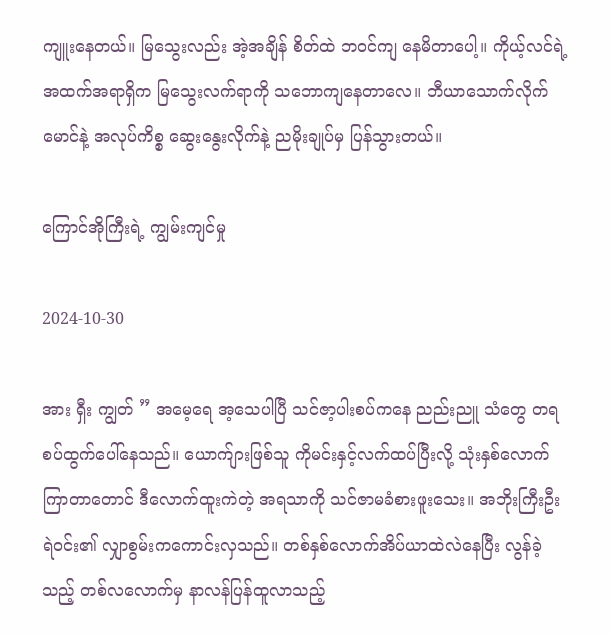ကျူးနေတယ်။ မြသွေးလည်း အဲ့အချိန် စိတ်ထဲ ဘဝင်ကျ နေမိတာပေါ့။ ကိုယ့်လင်ရဲ့ အထက်အရာရှိက မြသွေးလက်ရာကို သဘောကျနေတာလေ။ ဘီယာသောက်လိုက် မောင်နဲ့ အလုပ်ကိစ္စ ဆွေးနွေးလိုက်နဲ့ ညမိုးချုပ်မှ ပြန်သွားတယ်။

ကြောင်အိုကြီးရဲ့ ကျွမ်းကျင်မှု

2024-10-30

အား ရှီး ကျွတ် ” အမေ့ရေ အ့သေပါပြီ သင်ဇာ့ပါးစပ်ကနေ ညည်းညူ သံတွေ တရစပ်ထွက်ပေါ်နေသည်။ ယောက်ျားဖြစ်သူ ကိုမင်းနှင့်လက်ထပ်ပြီးလို့ သုံးနှစ်လောက် ကြာတာတောင် ဒီလောက်ထူးကဲတဲ့ အရသာကို သင်ဇာမခံစားဖူးသေး။ အဘိုးကြီးဦးရဲဝင်း၏ လျှာစွမ်းကကောင်းလှသည်။ တစ်နှစ်လောက်အိပ်ယာထဲလဲနေပြီး လွန်ခဲ့သည့် တစ်လလောက်မှ နာလန်ပြန်ထူလာသည့်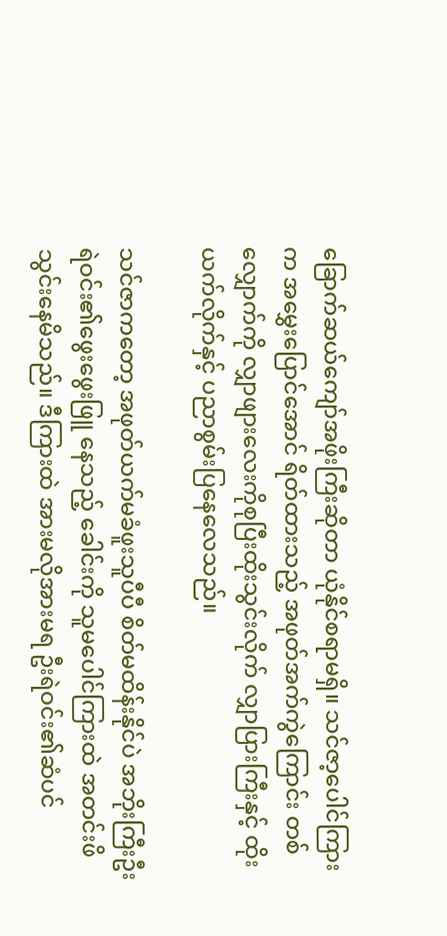ခြောက်ဆယ်ကျော်အဖိုးကြီးဆိုတာ ယုံနိုင်စရာမရှိ။ သင်ဇာ့ပေါင်ကြားက အမွှေးပြောင်အောင် ရိတ်ထားသည့် အဖုတ်အက်ကွဲကြောင်း တစ်လျှောက်ကို လျှာဖျားလေးကိုစုပြီးထိုးသွင်းလိုက် လျှာပြားကြီးနှင့် ထိုးယက်လိုက်နှင့် ပညာစွမ်းပြနေလေသည်။

သင်ဇာကတော့ အဖုတ်ယက်မခံဖူးသူပီပီ စိတ်မထိန်းနိုင်ပဲ အဘိုးကြီးဦးရဲဝင်း၏ဖွေးဖွေးဖြူ နေသည့် ခေါင်းကို သူမပေါင်ကြားထဲ အတင်းဖိသွင်းနေမိသည်။ ဒီကြားထဲ အားမလိုအားမရ ဦးရဲဝင်း၏ဆံပင်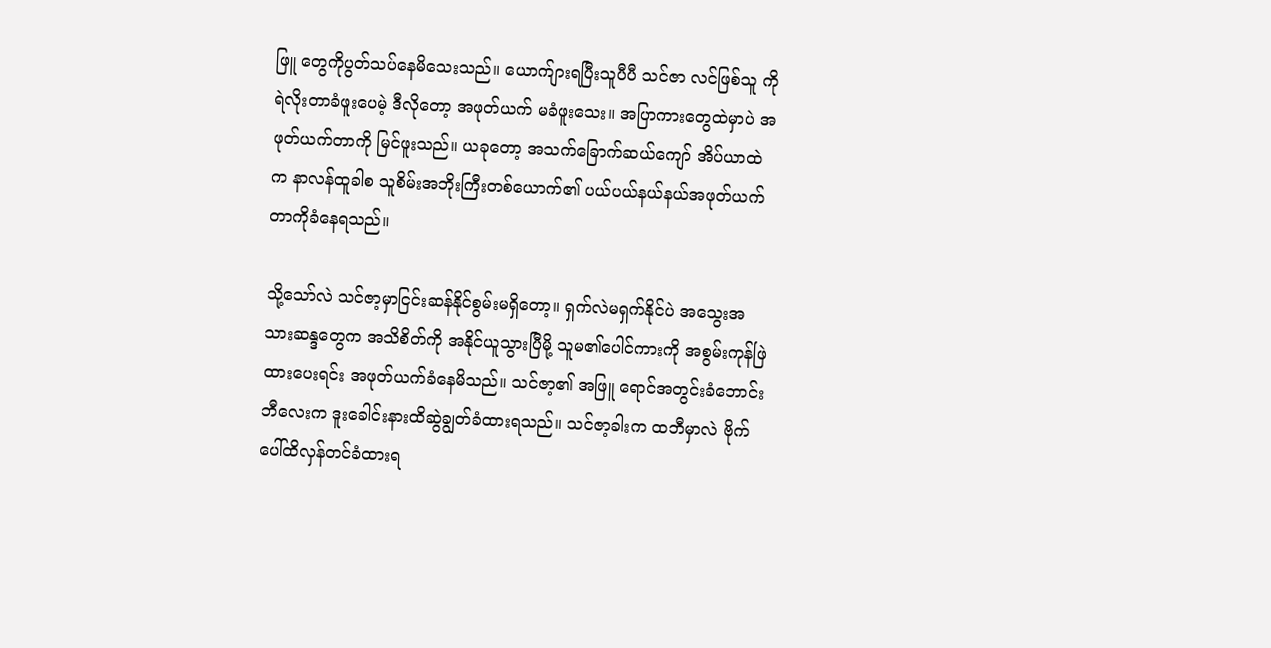ဖြူ တွေကိုပွတ်သပ်နေမိသေးသည်။ ယောက်ျားရပြီးသူပီပီ သင်ဇာ လင်ဖြစ်သူ ကိုရဲလိုးတာခံဖူးပေမဲ့ ဒီလိုတော့ အဖုတ်ယက် မခံဖူးသေး။ အပြာကားတွေထဲမှာပဲ အဖုတ်ယက်တာကို မြင်ဖူးသည်။ ယခုတော့ အသက်ခြောက်ဆယ်ကျော် အိပ်ယာထဲက နာလန်ထူခါစ သူစိမ်းအဘိုးကြီးတစ်ယောက်၏ ပယ်ပယ်နယ်နယ်အဖုတ်ယက်တာကိုခံနေရသည်။

သို့သော်လဲ သင်ဇာ့မှာငြင်းဆန်နိုင်စွမ်းမရှိတော့။ ရှက်လဲမရှက်နိုင်ပဲ အသွေးအသားဆန္ဒတွေက အသိစိတ်ကို အနိုင်ယူသွားပြီမို့ သူမ၏ပေါင်ကားကို အစွမ်းကုန်ဖြဲထားပေးရင်း အဖုတ်ယက်ခံနေမိသည်။ သင်ဇာ့၏ အဖြူ ရောင်အတွင်းခံဘောင်းဘီလေးက ဒူးခေါင်းနားထိဆွဲချွတ်ခံထားရသည်။ သင်ဇာ့ခါးက ထဘီမှာလဲ ဗိုက်ပေါ်ထိလှန်တင်ခံထားရ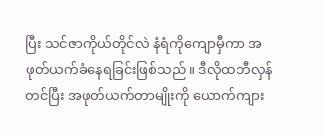ပြီး သင်ဇာကိုယ်တိုင်လဲ နံရံကိုကျောမှီကာ အဖုတ်ယက်ခံနေရခြင်းဖြစ်သည်။ ဒီလိုထဘီလှန်တင်ပြီး အဖုတ်ယက်တာမျိုးကို ယောက်ကျား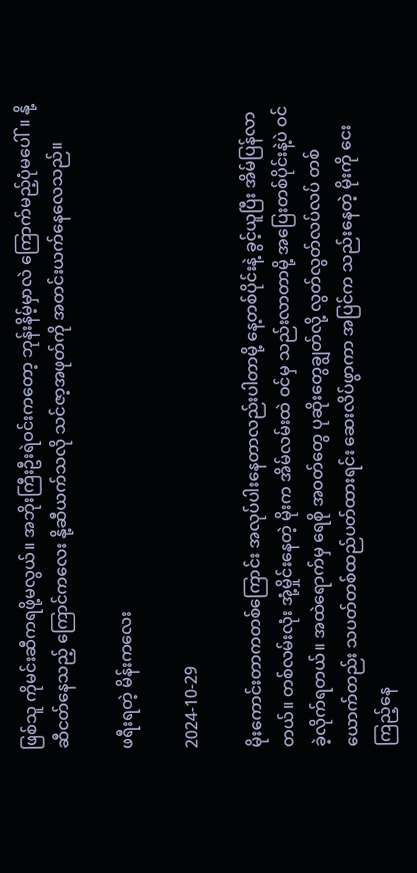ဖြစ်သူ ကိုမင်းဆီကရဖို့မလွယ်။ အဘိုးကြီးဦးရဲဝင်းကတော့ ဘုန်းနိမ့်မှာလဲ ကြောက်မည့်ပုံမပေါ်။ နို့ဆီငတ်နေသည့် ကြောင်ကလေး နို့ဆီယက်သလို သင်ဇာ့အဖုတ်ကို အတင်းယက်နေလေသည်။

ဖရီးရတဲ့ မိန်းကလေး

2024-10-29

မိုးကောင်းတာကတစ်ကြောင်း အလုပ်ပါးနေတာလည်းပါတာမို့ နေ့တစ်ပိုင်းနဲ့ ခွင့်ယူပြီး အိမ်ပြန်လာတယ်။ တစ်လမ်းလုံး အုံ့မှိုင်းနေတဲ့ မိုးက အိမ်လမ်းထဲ ဝင်မှ သည်းလာတာမို့ အပြေးတစ်ပိုင်းနဲ့ပဲ ဝင်ခဲ့လိုက်ရတယ်။ အထဲရောက်မှ ရေစို အဝတ်တွေ ပုဆိုးတွေချွတ်လို့ လွတ်လွတ်လပ်လပ် တစ်ယောက်တည်း သပတ်တစ်ထည်ပတ်ထားရင်း ဆေးလိပ်ဖွာကာ အပြင်က သည်းနေတဲ့ မိုးကို ငေးကြည့်နေ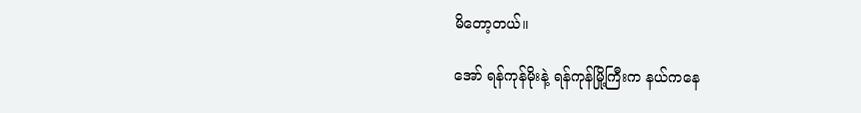မိတော့တယ်။

အော် ရန်ကုန်မိုးနဲ့ ရန်ကုန်မြို့ကြီးက နယ်ကနေ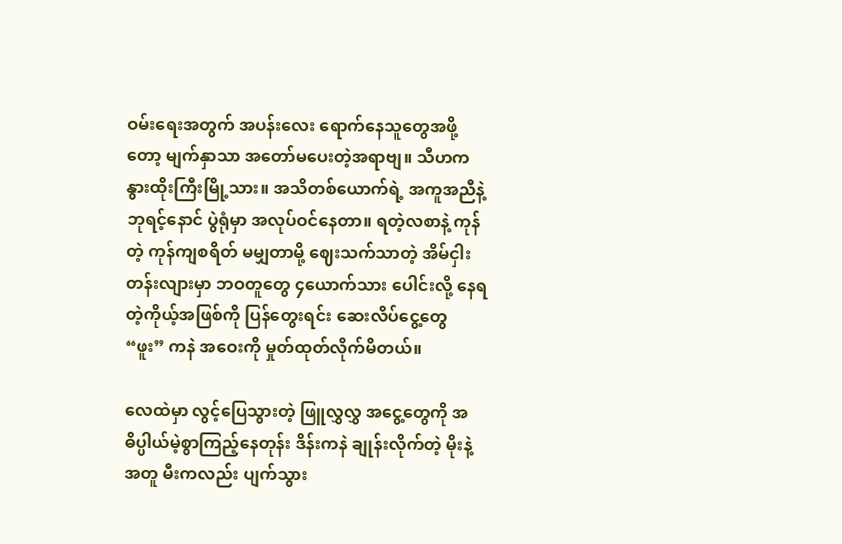ဝမ်းရေးအတွက် အပန်းလေး ရောက်နေသူတွေအဖို့တော့ မျက်နှာသာ အတော်မပေးတဲ့အရာဗျ။ သီဟက နွားထိုးကြီးမြို့သား။ အသိတစ်ယောက်ရဲ့ အကူအညီနဲ့ ဘုရင့်နောင် ပွဲရုံမှာ အလုပ်ဝင်နေတာ။ ရတဲ့လစာနဲ့ ကုန်တဲ့ ကုန်ကျစရိတ် မမျှတာမို့ ဈေးသက်သာတဲ့ အိမ်ငှါးတန်းလျားမှာ ဘဝတူတွေ ၄ယောက်သား ပေါင်းလို့ နေရတဲ့ကိုယ့်အဖြစ်ကို ပြန်တွေးရင်း ဆေးလိပ်ငွေ့တွေ “ဖူး” ကနဲ အဝေးကို မှုတ်ထုတ်လိုက်မိတယ်။

လေထဲမှာ လွင့်ပြေသွားတဲ့ ဖြူလွှလွှ အငွေ့တွေကို အဓိပ္ပါယ်မဲ့စွာကြည့်နေတုန်း ဒိန်းကနဲ ချုန်းလိုက်တဲ့ မိုးနဲ့အတူ မီးကလည်း ပျက်သွား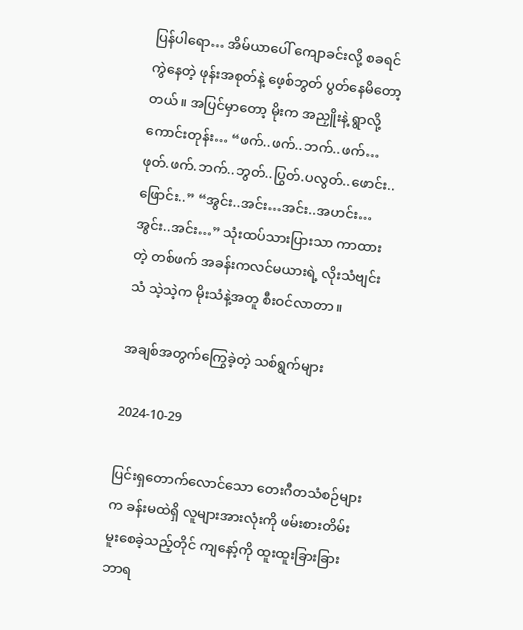ပြန်ပါရော… အိမ်ယာပေါ် ကျောခင်းလို့ စခရင်ကွဲနေတဲ့ ဖုန်းအစုတ်နဲ့ ဖေ့စ်ဘွတ် ပွတ်နေမိတော့တယ်။ အပြင်မှာတော့ မိုးက အညှိူးနဲ့ ရွာလို့ကောင်းတုန်း… “ဖက်..ဖက်..ဘက်..ဖက်… ဖုတ်.ဖက်.ဘက်..ဘွတ်..ပြွတ်.ပလွတ်..ဖောင်း..ဖြောင်း..” “အွင်း..အင်း…အင်း..အဟင်း…အွင်း..အင်း…” သုံးထပ်သားပြားသာ ကာထားတဲ့ တစ်ဖက် အခန်းကလင်မယားရဲ့ လိုးသံဗျင်းသံ သဲ့သဲ့က မိုးသံနဲ့အတူ စီးဝင်လာတာ။

အချစ်အတွက်ကြွေခဲ့တဲ့ သစ်ရွက်များ

2024-10-29

ပြင်းရှတောက်လောင်သော တေးဂီတသံစဉ်များက ခန်းမထဲရှိ လူများအားလုံးကို ဖမ်းစားတိမ်းမူးစေခဲ့သည့်တိုင် ကျနော့်ကို ထူးထူးခြားခြား ဘာရ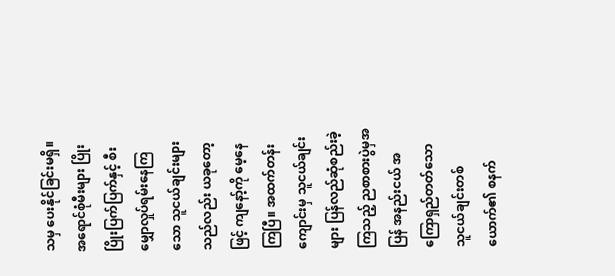သမှ ပေးနိုင်ခြင်းမရှိ။ အရောင်စုံမီးများ ပြိုးပြိုးပြက်ပြက်နှင့် စီးမျှောလှုပ်ရမ်းနေကြသော သူငယ်ချင်းများသည်လည်း ယခုတော့ဖြင့် ကျနော့်ကို မေ့နေကြပြီ။ အထက်တန်းကျောင်းမှ သူငယ်ချင်းများ ပြန်လည်ဆုံစည်းခဲ့ကြသည့် ညစာစားပွဲမှအပြန် အနည်းငယ် အကြောရှည်တတ်သော သူငယ်ချင်းတစ်ယောက်၏ စနက်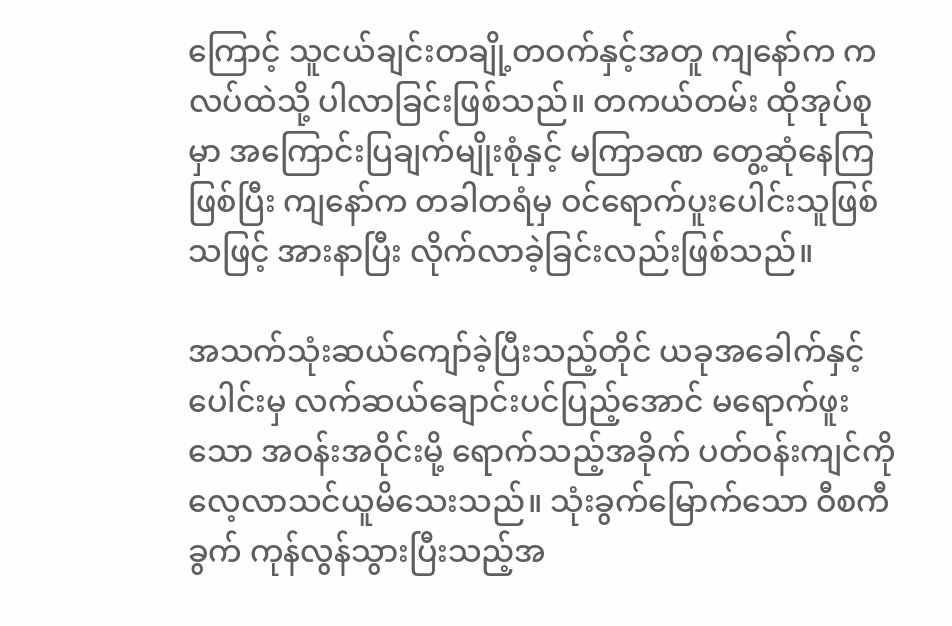ကြောင့် သူငယ်ချင်းတချို့တဝက်နှင့်အတူ ကျနော်က ကလပ်ထဲသို့ ပါလာခြင်းဖြစ်သည်။ တကယ်တမ်း ထိုအုပ်စုမှာ အကြောင်းပြချက်မျိုးစုံနှင့် မကြာခဏ တွေ့ဆုံနေကြဖြစ်ပြီး ကျနော်က တခါတရံမှ ဝင်ရောက်ပူးပေါင်းသူဖြစ်သဖြင့် အားနာပြီး လိုက်လာခဲ့ခြင်းလည်းဖြစ်သည်။

အသက်သုံးဆယ်ကျော်ခဲ့ပြီးသည့်တိုင် ယခုအခေါက်နှင့်ပေါင်းမှ လက်ဆယ်ချောင်းပင်ပြည့်အောင် မရောက်ဖူးသော အဝန်းအဝိုင်းမို့ ရောက်သည့်အခိုက် ပတ်ဝန်းကျင်ကို လေ့လာသင်ယူမိသေးသည်။ သုံးခွက်မြောက်သော ဝီစကီခွက် ကုန်လွန်သွားပြီးသည့်အ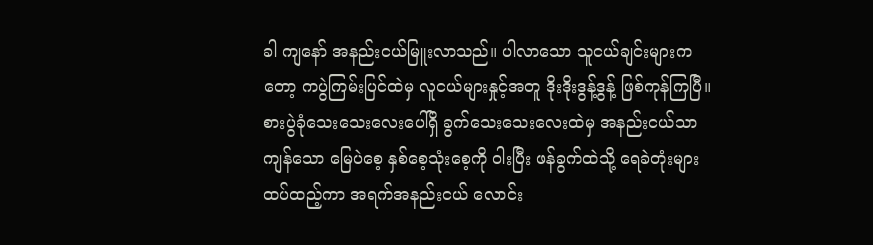ခါ ကျနော် အနည်းငယ်မြူးလာသည်။ ပါလာသော သူငယ်ချင်းများကတော့ ကပွဲကြမ်းပြင်ထဲမှ လူငယ်များနှုင့်အတူ ဒိုးဒိုးဒွန့်ဒွန့် ဖြစ်ကုန်ကြပြီ။ စားပွဲခုံသေးသေးလေးပေါ်ရှိ ခွက်သေးသေးလေးထဲမှ အနည်းငယ်သာကျန်သော မြေပဲစေ့ နှစ်စေ့သုံးစေ့ကို ဝါးပြီး ဖန်ခွက်ထဲသို့ ရေခဲတုံးများ ထပ်ထည့်ကာ အရက်အနည်းငယ် လောင်း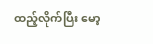ထည့်လိုက်ပြီး မော့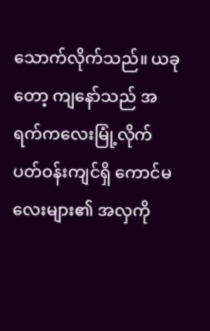သောက်လိုက်သည်။ ယခုတော့ ကျနော်သည် အရက်ကလေးမြုံ့လိုက် ပတ်ဝန်းကျင်ရှိ ကောင်မလေးများ၏ အလှကို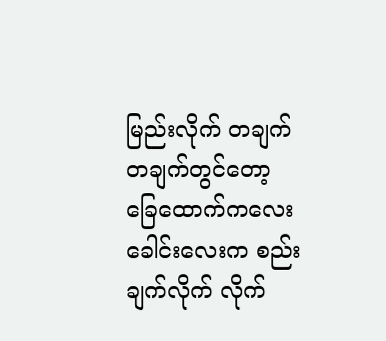မြည်းလိုက် တချက်တချက်တွင်တော့ ခြေထောက်ကလေး ခေါင်းလေးက စည်းချက်လိုက် လိုက်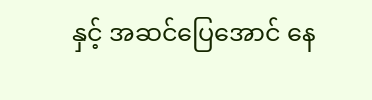နှင့် အဆင်ပြေအောင် နေ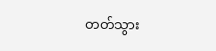တတ်သွား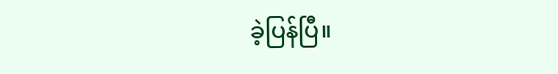ခဲ့ပြန်ပြီ။